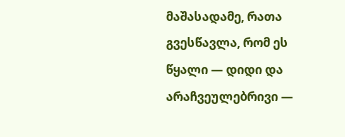მაშასადამე, რათა გვესწავლა, რომ ეს წყალი — დიდი და არაჩვეულებრივი —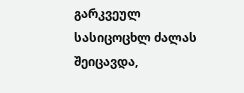გარკვეულ სასიცოცხლ ძალას შეიცავდა,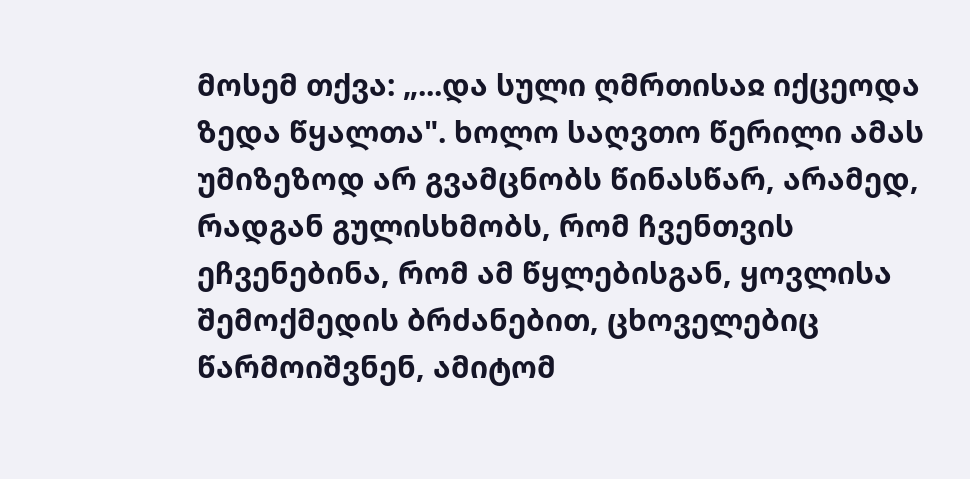მოსემ თქვა: „...და სული ღმრთისაჲ იქცეოდა ზედა წყალთა". ხოლო საღვთო წერილი ამას უმიზეზოდ არ გვამცნობს წინასწარ, არამედ, რადგან გულისხმობს, რომ ჩვენთვის ეჩვენებინა, რომ ამ წყლებისგან, ყოვლისა შემოქმედის ბრძანებით, ცხოველებიც წარმოიშვნენ, ამიტომ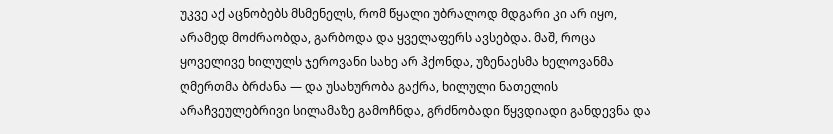უკვე აქ აცნობებს მსმენელს, რომ წყალი უბრალოდ მდგარი კი არ იყო, არამედ მოძრაობდა, გარბოდა და ყველაფერს ავსებდა. მაშ, როცა ყოველივე ხილულს ჯეროვანი სახე არ ჰქონდა, უზენაესმა ხელოვანმა ღმერთმა ბრძანა — და უსახურობა გაქრა, ხილული ნათელის არაჩვეულებრივი სილამაზე გამოჩნდა, გრძნობადი წყვდიადი განდევნა და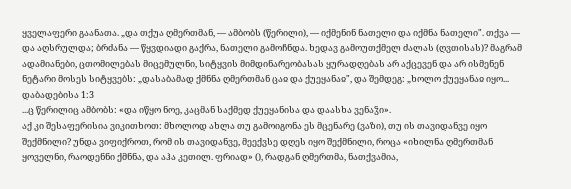ყველაფერი გაანათა. „და თქუა ღმერთმან, — ამბობს (წერილი), — იქმენინ ნათელი და იქმნა ნათელი". თქვა — და აღსრულდა; ბრძანა — წყვდიადი გაქრა, ნათელი გამოჩნდა. ხედავ გამოუთქმელ ძალას (ღვთისას)? მაგრამ ადამიანები, ცთომილებას მიცემულნი, სიტყვის მიმდინარეობასას ყურადღებას არ აქცევენ და არ ისმენენ ნეტარი მოსეს სიტყვებს: „დასაბამად ქმნნა ღმერთმან ცაჲ და ქუეყანაჲ", და შემდეგ: „ხოლო ქუეყანაჲ იყო...
დაბადებისა 1:3
...ც წერილიც ამბობს: «და იწყო ნოე, კაცმან საქმედ ქუეყანისა და დაასხა ვენაჴი».
აქ კი შესაფერისია ვიკითხოთ: მხოლოდ ახლა თუ გამოიგონა ეს მცენარე (ვაზი), თუ ის თავიდანვე იყო შექმნილი? უნდა ვიფიქროთ, რომ ის თავიდანვე, მეექვსე დღეს იყო შექმნილი, როცა «იხილნა ღმერთმან ყოველნი, რაოდენნი ქმნნა, და აჰა კეთილ. ფრიად» (), რადგან ღმერთმა, ნათქვამია,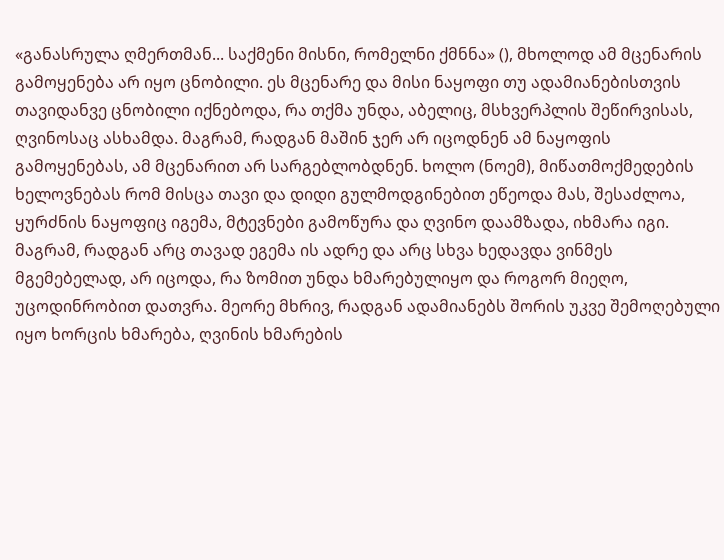«განასრულა ღმერთმან... საქმენი მისნი, რომელნი ქმნნა» (), მხოლოდ ამ მცენარის გამოყენება არ იყო ცნობილი. ეს მცენარე და მისი ნაყოფი თუ ადამიანებისთვის თავიდანვე ცნობილი იქნებოდა, რა თქმა უნდა, აბელიც, მსხვერპლის შეწირვისას, ღვინოსაც ასხამდა. მაგრამ, რადგან მაშინ ჯერ არ იცოდნენ ამ ნაყოფის გამოყენებას, ამ მცენარით არ სარგებლობდნენ. ხოლო (ნოემ), მიწათმოქმედების ხელოვნებას რომ მისცა თავი და დიდი გულმოდგინებით ეწეოდა მას, შესაძლოა, ყურძნის ნაყოფიც იგემა, მტევნები გამოწურა და ღვინო დაამზადა, იხმარა იგი. მაგრამ, რადგან არც თავად ეგემა ის ადრე და არც სხვა ხედავდა ვინმეს მგემებელად, არ იცოდა, რა ზომით უნდა ხმარებულიყო და როგორ მიეღო, უცოდინრობით დათვრა. მეორე მხრივ, რადგან ადამიანებს შორის უკვე შემოღებული იყო ხორცის ხმარება, ღვინის ხმარების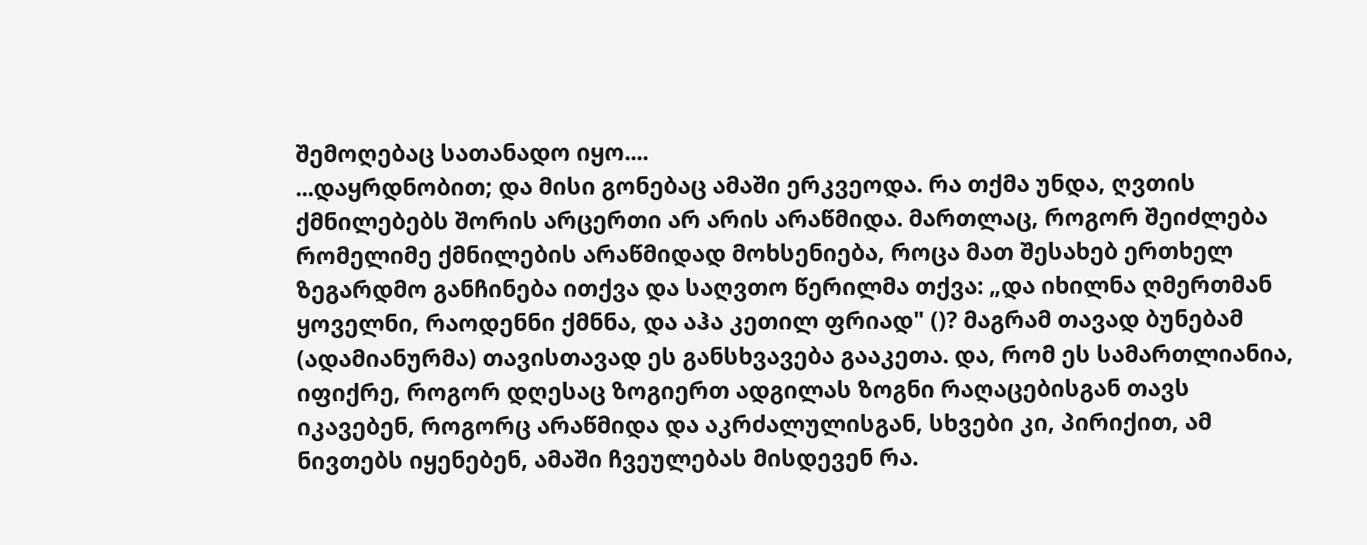შემოღებაც სათანადო იყო....
...დაყრდნობით; და მისი გონებაც ამაში ერკვეოდა. რა თქმა უნდა, ღვთის ქმნილებებს შორის არცერთი არ არის არაწმიდა. მართლაც, როგორ შეიძლება რომელიმე ქმნილების არაწმიდად მოხსენიება, როცა მათ შესახებ ერთხელ ზეგარდმო განჩინება ითქვა და საღვთო წერილმა თქვა: „და იხილნა ღმერთმან ყოველნი, რაოდენნი ქმნნა, და აჰა კეთილ ფრიად" ()? მაგრამ თავად ბუნებამ (ადამიანურმა) თავისთავად ეს განსხვავება გააკეთა. და, რომ ეს სამართლიანია, იფიქრე, როგორ დღესაც ზოგიერთ ადგილას ზოგნი რაღაცებისგან თავს იკავებენ, როგორც არაწმიდა და აკრძალულისგან, სხვები კი, პირიქით, ამ ნივთებს იყენებენ, ამაში ჩვეულებას მისდევენ რა.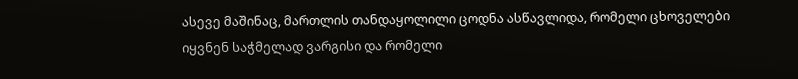ასევე მაშინაც, მართლის თანდაყოლილი ცოდნა ასწავლიდა, რომელი ცხოველები იყვნენ საჭმელად ვარგისი და რომელი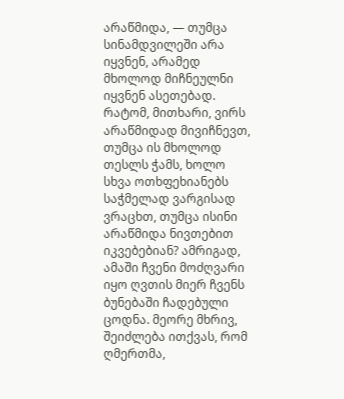არაწმიდა, — თუმცა სინამდვილეში არა იყვნენ, არამედ მხოლოდ მიჩნეულნი იყვნენ ასეთებად. რატომ, მითხარი, ვირს არაწმიდად მივიჩნევთ, თუმცა ის მხოლოდ თესლს ჭამს, ხოლო სხვა ოთხფეხიანებს საჭმელად ვარგისად ვრაცხთ, თუმცა ისინი არაწმიდა ნივთებით იკვებებიან? ამრიგად, ამაში ჩვენი მოძღვარი იყო ღვთის მიერ ჩვენს ბუნებაში ჩადებული ცოდნა. მეორე მხრივ, შეიძლება ითქვას, რომ ღმერთმა,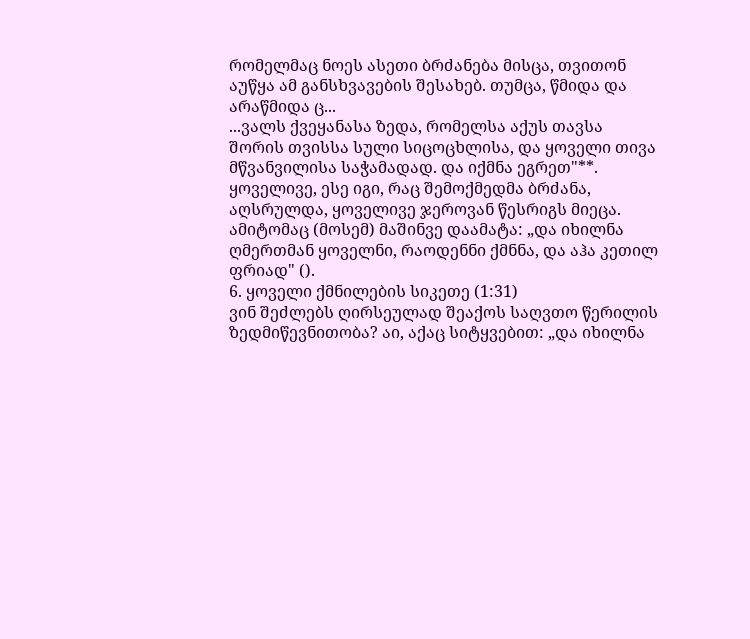რომელმაც ნოეს ასეთი ბრძანება მისცა, თვითონ აუწყა ამ განსხვავების შესახებ. თუმცა, წმიდა და არაწმიდა ც...
...ვალს ქვეყანასა ზედა, რომელსა აქუს თავსა შორის თვისსა სული სიცოცხლისა, და ყოველი თივა მწვანვილისა საჭამადად. და იქმნა ეგრეთ"**. ყოველივე, ესე იგი, რაც შემოქმედმა ბრძანა, აღსრულდა, ყოველივე ჯეროვან წესრიგს მიეცა. ამიტომაც (მოსემ) მაშინვე დაამატა: „და იხილნა ღმერთმან ყოველნი, რაოდენნი ქმნნა, და აჰა კეთილ ფრიად" ().
6. ყოველი ქმნილების სიკეთე (1:31)
ვინ შეძლებს ღირსეულად შეაქოს საღვთო წერილის ზედმიწევნითობა? აი, აქაც სიტყვებით: „და იხილნა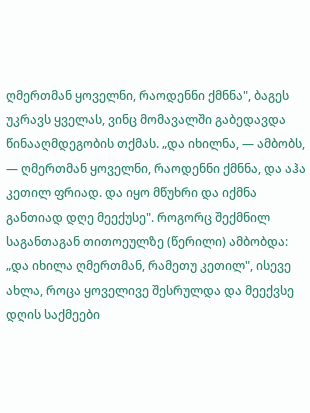ღმერთმან ყოველნი, რაოდენნი ქმნნა", ბაგეს უკრავს ყველას, ვინც მომავალში გაბედავდა წინააღმდეგობის თქმას. „და იხილნა, — ამბობს, — ღმერთმან ყოველნი, რაოდენნი ქმნნა, და აჰა კეთილ ფრიად. და იყო მწუხრი და იქმნა განთიად დღე მეექუსე". როგორც შექმნილ საგანთაგან თითოეულზე (წერილი) ამბობდა: „და იხილა ღმერთმან, რამეთუ კეთილ", ისევე ახლა, როცა ყოველივე შესრულდა და მეექვსე დღის საქმეები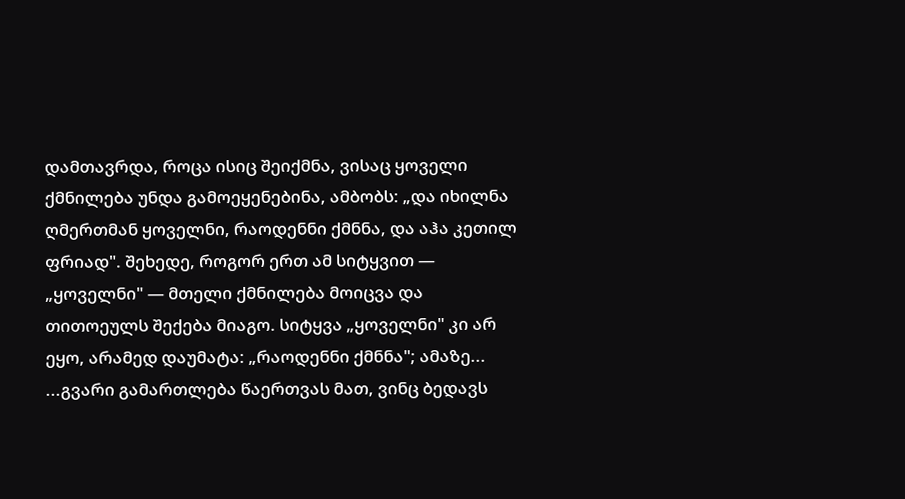დამთავრდა, როცა ისიც შეიქმნა, ვისაც ყოველი ქმნილება უნდა გამოეყენებინა, ამბობს: „და იხილნა ღმერთმან ყოველნი, რაოდენნი ქმნნა, და აჰა კეთილ ფრიად". შეხედე, როგორ ერთ ამ სიტყვით — „ყოველნი" — მთელი ქმნილება მოიცვა და თითოეულს შექება მიაგო. სიტყვა „ყოველნი" კი არ ეყო, არამედ დაუმატა: „რაოდენნი ქმნნა"; ამაზე...
...გვარი გამართლება წაერთვას მათ, ვინც ბედავს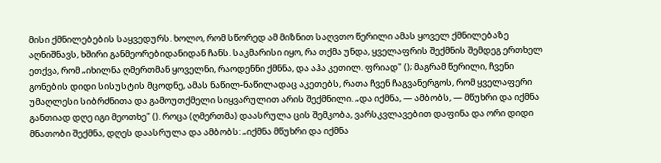მისი ქმნილებების საყვედურს. ხოლო, რომ სწორედ ამ მიზნით საღვთო წერილი ამას ყოველ ქმნილებაზე აღნიშნავს, ხშირი განმეორებიდანიდან ჩანს. საკმარისი იყო, რა თქმა უნდა, ყველაფრის შექმნის შემდეგ ერთხელ ეთქვა, რომ „იხილნა ღმერთმან ყოველნი, რაოდენნი ქმნნა, და აჰა კეთილ. ფრიად" (); მაგრამ წერილი, ჩვენი გონების დიდი სისუსტის მცოდნე, ამას ნაწილ-ნაწილადაც აკეთებს, რათა ჩვენ ჩაგვანერგოს, რომ ყველაფერი უმაღლესი სიბრძნითა და გამოუთქმელი სიყვარულით არის შექმნილი. „და იქმნა, — ამბობს, — მწუხრი და იქმნა განთიად დღე იგი მეოთხე" (). როცა (ღმერთმა) დაასრულა ცის შემკობა, ვარსკვლავებით დაფინა და ორი დიდი მნათობი შექმნა, დღეს დაასრულა და ამბობს: „იქმნა მწუხრი და იქმნა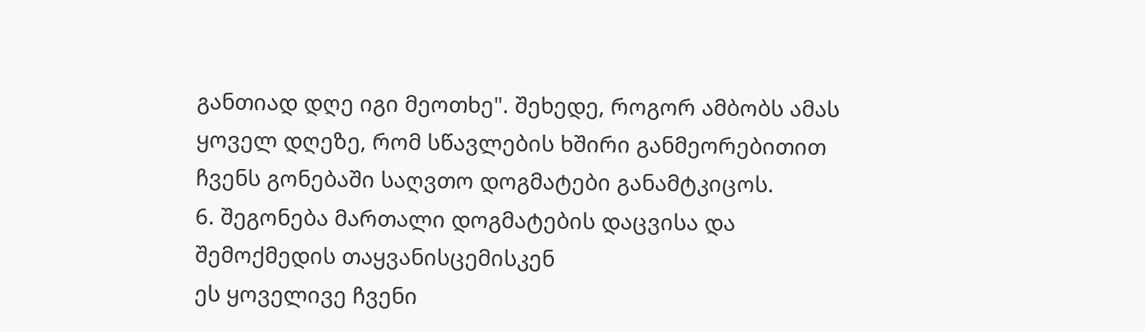განთიად დღე იგი მეოთხე". შეხედე, როგორ ამბობს ამას ყოველ დღეზე, რომ სწავლების ხშირი განმეორებითით ჩვენს გონებაში საღვთო დოგმატები განამტკიცოს.
6. შეგონება მართალი დოგმატების დაცვისა და შემოქმედის თაყვანისცემისკენ
ეს ყოველივე ჩვენი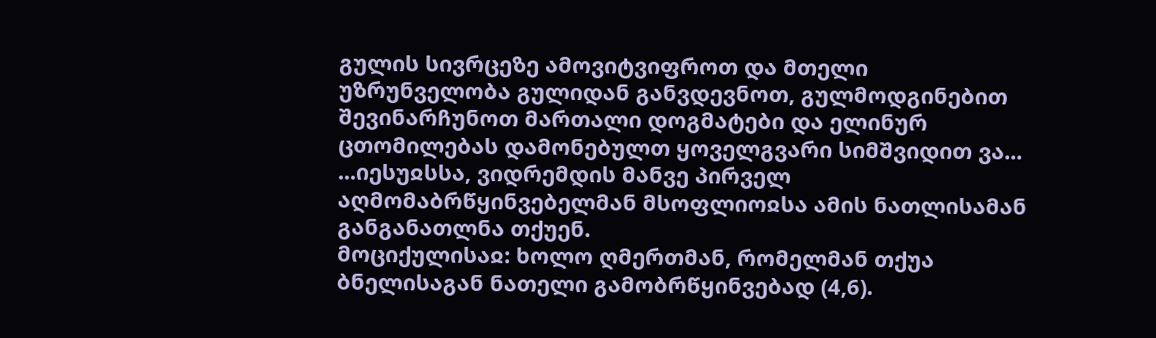გულის სივრცეზე ამოვიტვიფროთ და მთელი უზრუნველობა გულიდან განვდევნოთ, გულმოდგინებით შევინარჩუნოთ მართალი დოგმატები და ელინურ ცთომილებას დამონებულთ ყოველგვარი სიმშვიდით ვა...
...იესუჲსსა, ვიდრემდის მანვე პირველ აღმომაბრწყინვებელმან მსოფლიოჲსა ამის ნათლისამან განგანათლნა თქუენ.
მოციქულისაჲ: ხოლო ღმერთმან, რომელმან თქუა ბნელისაგან ნათელი გამობრწყინვებად (4,6).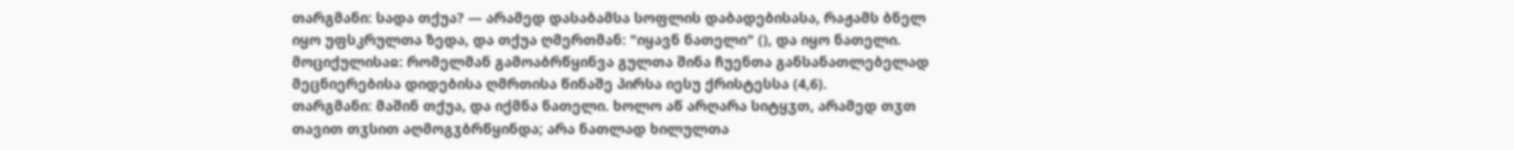თარგმანი: სადა თქუა? — არამედ დასაბამსა სოფლის დაბადებისასა, რაჟამს ბნელ იყო უფსკრულთა ზედა, და თქუა ღმერთმან: "იყავნ ნათელი" (), და იყო ნათელი.
მოციქულისაჲ: რომელმან გამოაბრწყინვა გულთა შინა ჩუენთა განსანათლებელად მეცნიერებისა დიდებისა ღმრთისა წინაშე პირსა იესუ ქრისტესსა (4,6).
თარგმანი: მაშინ თქუა, და იქმნა ნათელი. ხოლო აწ არღარა სიტყჳთ, არამედ თჳთ თავით თჳსით აღმოგჳბრწყინდა; არა ნათლად ხილულთა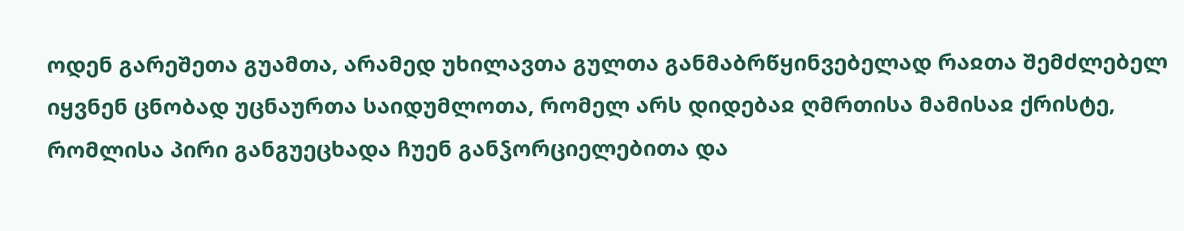ოდენ გარეშეთა გუამთა, არამედ უხილავთა გულთა განმაბრწყინვებელად რაჲთა შემძლებელ იყვნენ ცნობად უცნაურთა საიდუმლოთა, რომელ არს დიდებაჲ ღმრთისა მამისაჲ ქრისტე, რომლისა პირი განგუეცხადა ჩუენ განჴორციელებითა და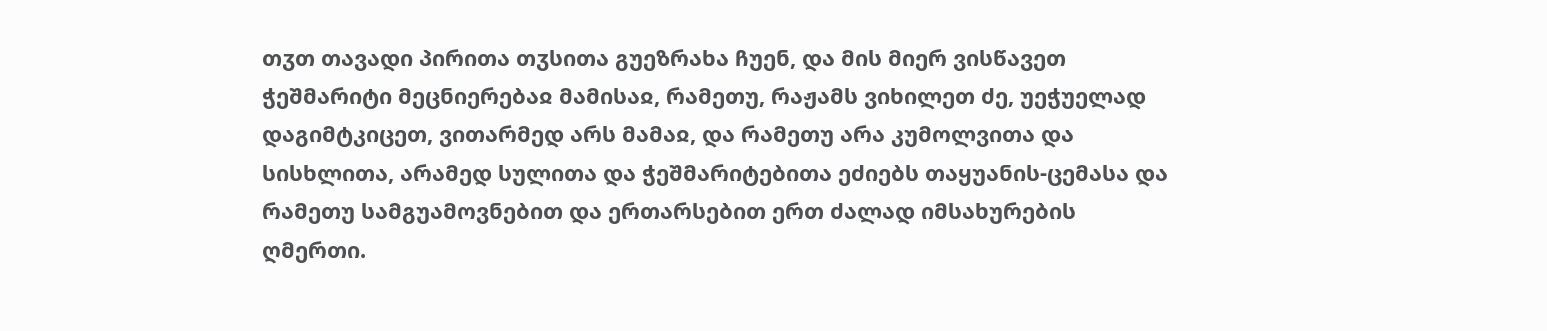თჳთ თავადი პირითა თჳსითა გუეზრახა ჩუენ, და მის მიერ ვისწავეთ ჭეშმარიტი მეცნიერებაჲ მამისაჲ, რამეთუ, რაჟამს ვიხილეთ ძე, უეჭუელად დაგიმტკიცეთ, ვითარმედ არს მამაჲ, და რამეთუ არა კუმოლვითა და სისხლითა, არამედ სულითა და ჭეშმარიტებითა ეძიებს თაყუანის-ცემასა და რამეთუ სამგუამოვნებით და ერთარსებით ერთ ძალად იმსახურების ღმერთი.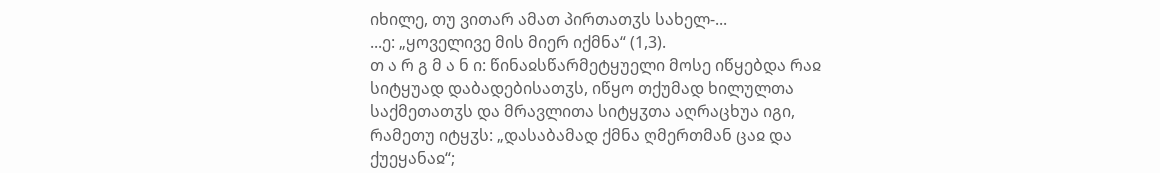იხილე, თუ ვითარ ამათ პირთათჳს სახელ-...
...ე: „ყოველივე მის მიერ იქმნა“ (1,3).
თ ა რ გ მ ა ნ ი: წინაჲსწარმეტყუელი მოსე იწყებდა რაჲ სიტყუად დაბადებისათჳს, იწყო თქუმად ხილულთა საქმეთათჳს და მრავლითა სიტყჳთა აღრაცხუა იგი, რამეთუ იტყჳს: „დასაბამად ქმნა ღმერთმან ცაჲ და ქუეყანაჲ“;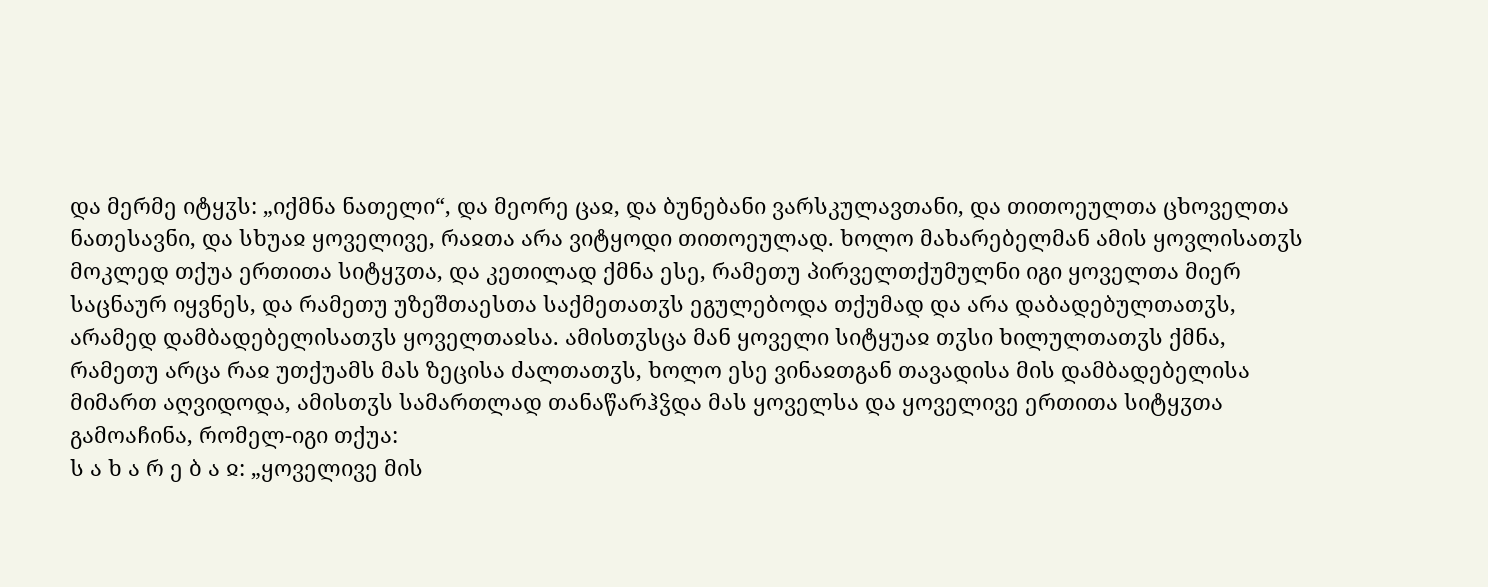და მერმე იტყჳს: „იქმნა ნათელი“, და მეორე ცაჲ, და ბუნებანი ვარსკულავთანი, და თითოეულთა ცხოველთა ნათესავნი, და სხუაჲ ყოველივე, რაჲთა არა ვიტყოდი თითოეულად. ხოლო მახარებელმან ამის ყოვლისათჳს მოკლედ თქუა ერთითა სიტყჳთა, და კეთილად ქმნა ესე, რამეთუ პირველთქუმულნი იგი ყოველთა მიერ საცნაურ იყვნეს, და რამეთუ უზეშთაესთა საქმეთათჳს ეგულებოდა თქუმად და არა დაბადებულთათჳს, არამედ დამბადებელისათჳს ყოველთაჲსა. ამისთჳსცა მან ყოველი სიტყუაჲ თჳსი ხილულთათჳს ქმნა, რამეთუ არცა რაჲ უთქუამს მას ზეცისა ძალთათჳს, ხოლო ესე ვინაჲთგან თავადისა მის დამბადებელისა მიმართ აღვიდოდა, ამისთჳს სამართლად თანაწარჰჴდა მას ყოველსა და ყოველივე ერთითა სიტყჳთა გამოაჩინა, რომელ-იგი თქუა:
ს ა ხ ა რ ე ბ ა ჲ: „ყოველივე მის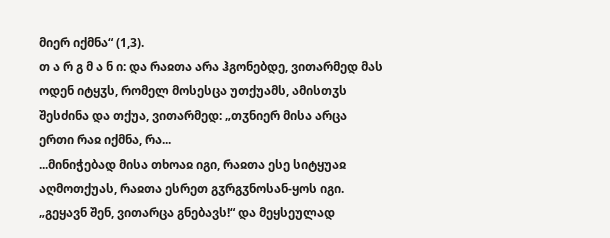მიერ იქმნა“ (1,3).
თ ა რ გ მ ა ნ ი: და რაჲთა არა ჰგონებდე, ვითარმედ მას ოდენ იტყჳს, რომელ მოსესცა უთქუამს, ამისთჳს შესძინა და თქუა, ვითარმედ: „თჳნიერ მისა არცა ერთი რაჲ იქმნა, რა...
...მინიჭებად მისა თხოაჲ იგი, რაჲთა ესე სიტყუაჲ აღმოთქუას, რაჲთა ესრეთ გჳრგჳნოსან-ყოს იგი.
„გეყავნ შენ, ვითარცა გნებავს!“ და მეყსეულად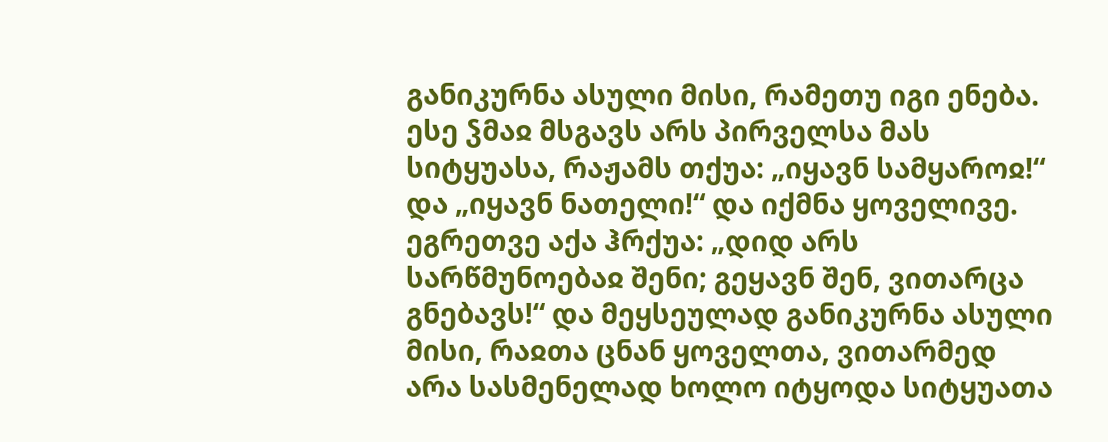განიკურნა ასული მისი, რამეთუ იგი ენება.
ესე ჴმაჲ მსგავს არს პირველსა მას სიტყუასა, რაჟამს თქუა: „იყავნ სამყაროჲ!“ და „იყავნ ნათელი!“ და იქმნა ყოველივე. ეგრეთვე აქა ჰრქუა: „დიდ არს სარწმუნოებაჲ შენი; გეყავნ შენ, ვითარცა გნებავს!“ და მეყსეულად განიკურნა ასული მისი, რაჲთა ცნან ყოველთა, ვითარმედ არა სასმენელად ხოლო იტყოდა სიტყუათა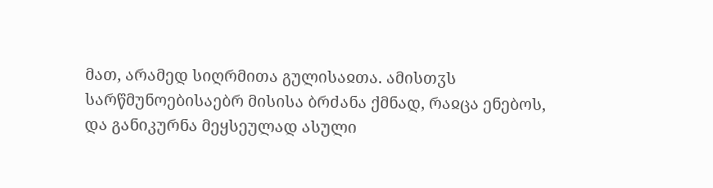მათ, არამედ სიღრმითა გულისაჲთა. ამისთჳს სარწმუნოებისაებრ მისისა ბრძანა ქმნად, რაჲცა ენებოს, და განიკურნა მეყსეულად ასული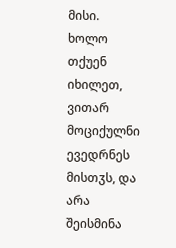მისი.
ხოლო თქუენ იხილეთ, ვითარ მოციქულნი ევედრნეს მისთჳს, და არა შეისმინა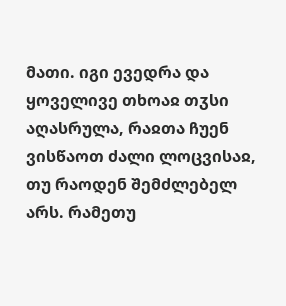მათი. იგი ევედრა და ყოველივე თხოაჲ თჳსი აღასრულა, რაჲთა ჩუენ ვისწაოთ ძალი ლოცვისაჲ, თუ რაოდენ შემძლებელ არს. რამეთუ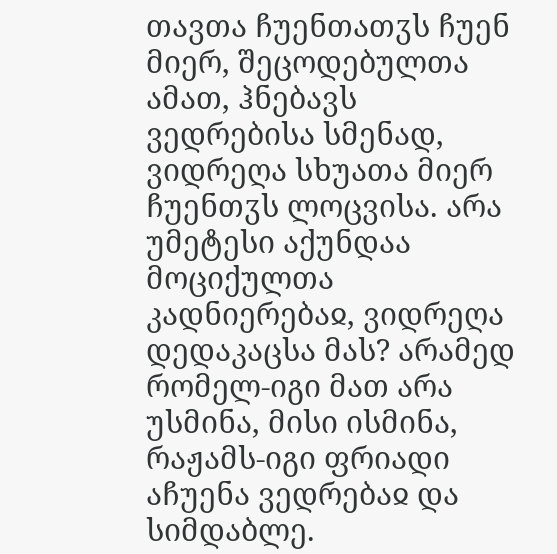თავთა ჩუენთათჳს ჩუენ მიერ, შეცოდებულთა ამათ, ჰნებავს ვედრებისა სმენად, ვიდრეღა სხუათა მიერ ჩუენთჳს ლოცვისა. არა უმეტესი აქუნდაა მოციქულთა კადნიერებაჲ, ვიდრეღა დედაკაცსა მას? არამედ რომელ-იგი მათ არა უსმინა, მისი ისმინა, რაჟამს-იგი ფრიადი აჩუენა ვედრებაჲ და სიმდაბლე.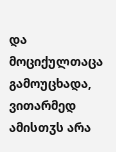და მოციქულთაცა გამოუცხადა, ვითარმედ ამისთჳს არა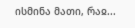ისმინა მათი, რაჲ...